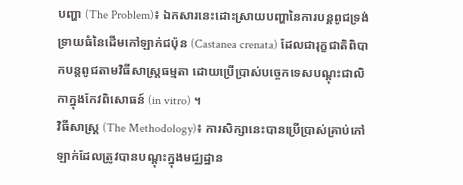បញ្ហា (The Problem)៖ ឯកសារនេះដោះស្រាយបញ្ហានៃការបន្តពូជទ្រង់ទ្រាយធំនៃដើមកៅឡាក់ជប៉ុន (Castanea crenata) ដែលជារុក្ខជាតិពិបាកបន្តពូជតាមវិធីសាស្ត្រធម្មតា ដោយប្រើប្រាស់បច្ចេកទេសបណ្តុះជាលិកាក្នុងកែវពិសោធន៍ (in vitro) ។
វិធីសាស្ត្រ (The Methodology)៖ ការសិក្សានេះបានប្រើប្រាស់គ្រាប់កៅឡាក់ដែលត្រូវបានបណ្តុះក្នុងមជ្ឈដ្ឋាន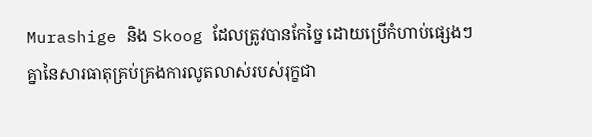Murashige និង Skoog ដែលត្រូវបានកែច្នៃ ដោយប្រើកំហាប់ផ្សេងៗគ្នានៃសារធាតុគ្រប់គ្រងការលូតលាស់របស់រុក្ខជា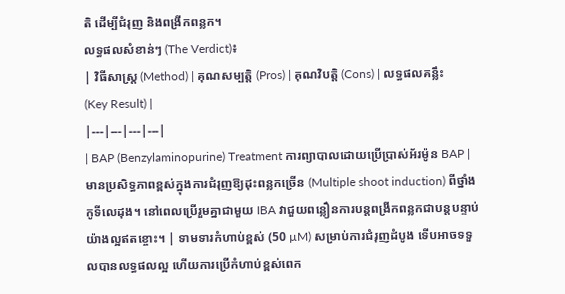តិ ដើម្បីជំរុញ និងពង្រីកពន្លក។
លទ្ធផលសំខាន់ៗ (The Verdict)៖
| វិធីសាស្ត្រ (Method) | គុណសម្បត្តិ (Pros) | គុណវិបត្តិ (Cons) | លទ្ធផលគន្លឹះ (Key Result) |
|---|---|---|---|
| BAP (Benzylaminopurine) Treatment ការព្យាបាលដោយប្រើប្រាស់អ័រម៉ូន BAP |
មានប្រសិទ្ធភាពខ្ពស់ក្នុងការជំរុញឱ្យដុះពន្លកច្រើន (Multiple shoot induction) ពីថ្នាំងកូទីលេដុង។ នៅពេលប្រើរួមគ្នាជាមួយ IBA វាជួយពន្លឿនការបន្តពង្រីកពន្លកជាបន្តបន្ទាប់យ៉ាងល្អឥតខ្ចោះ។ | ទាមទារកំហាប់ខ្ពស់ (50 µM) សម្រាប់ការជំរុញដំបូង ទើបអាចទទួលបានលទ្ធផលល្អ ហើយការប្រើកំហាប់ខ្ពស់ពេក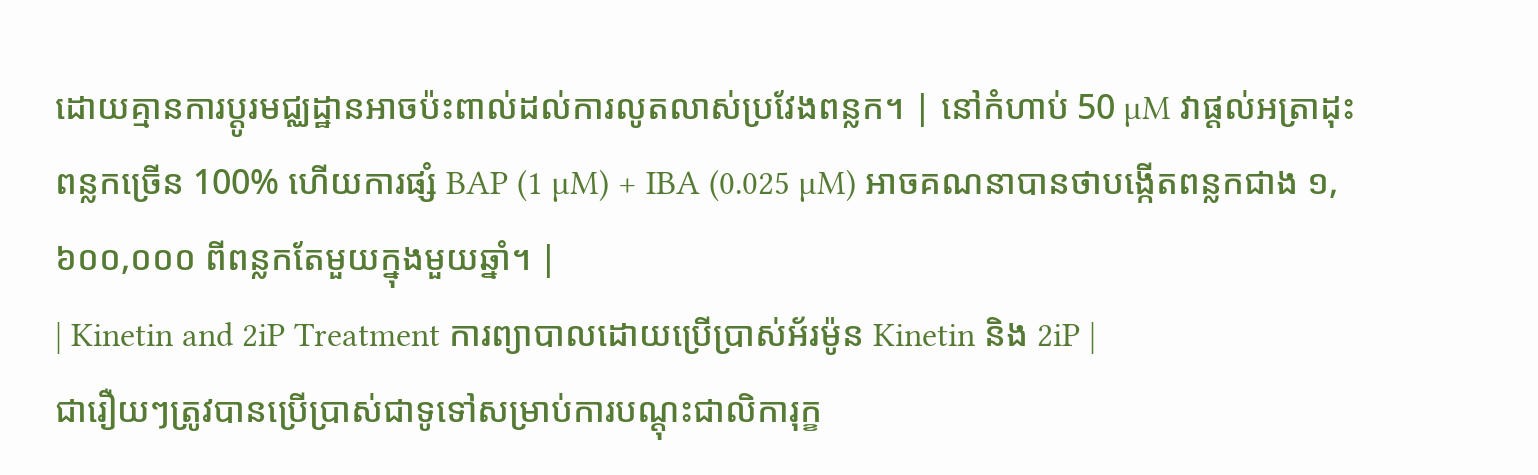ដោយគ្មានការប្តូរមជ្ឈដ្ឋានអាចប៉ះពាល់ដល់ការលូតលាស់ប្រវែងពន្លក។ | នៅកំហាប់ 50 µM វាផ្តល់អត្រាដុះពន្លកច្រើន 100% ហើយការផ្សំ BAP (1 µM) + IBA (0.025 µM) អាចគណនាបានថាបង្កើតពន្លកជាង ១,៦០០,០០០ ពីពន្លកតែមួយក្នុងមួយឆ្នាំ។ |
| Kinetin and 2iP Treatment ការព្យាបាលដោយប្រើប្រាស់អ័រម៉ូន Kinetin និង 2iP |
ជារឿយៗត្រូវបានប្រើប្រាស់ជាទូទៅសម្រាប់ការបណ្តុះជាលិការុក្ខ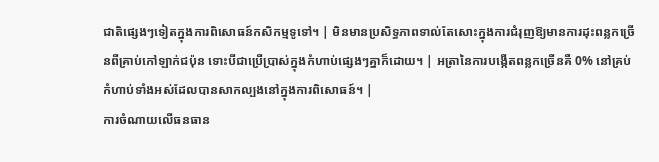ជាតិផ្សេងៗទៀតក្នុងការពិសោធន៍កសិកម្មទូទៅ។ | មិនមានប្រសិទ្ធភាពទាល់តែសោះក្នុងការជំរុញឱ្យមានការដុះពន្លកច្រើនពីគ្រាប់កៅឡាក់ជប៉ុន ទោះបីជាប្រើប្រាស់ក្នុងកំហាប់ផ្សេងៗគ្នាក៏ដោយ។ | អត្រានៃការបង្កើតពន្លកច្រើនគឺ 0% នៅគ្រប់កំហាប់ទាំងអស់ដែលបានសាកល្បងនៅក្នុងការពិសោធន៍។ |
ការចំណាយលើធនធាន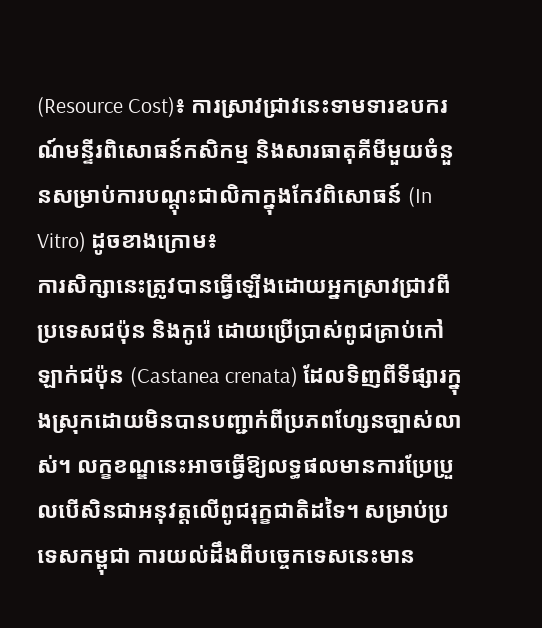(Resource Cost)៖ ការស្រាវជ្រាវនេះទាមទារឧបករណ៍មន្ទីរពិសោធន៍កសិកម្ម និងសារធាតុគីមីមួយចំនួនសម្រាប់ការបណ្តុះជាលិកាក្នុងកែវពិសោធន៍ (In Vitro) ដូចខាងក្រោម៖
ការសិក្សានេះត្រូវបានធ្វើឡើងដោយអ្នកស្រាវជ្រាវពីប្រទេសជប៉ុន និងកូរ៉េ ដោយប្រើប្រាស់ពូជគ្រាប់កៅឡាក់ជប៉ុន (Castanea crenata) ដែលទិញពីទីផ្សារក្នុងស្រុកដោយមិនបានបញ្ជាក់ពីប្រភពហ្សែនច្បាស់លាស់។ លក្ខខណ្ឌនេះអាចធ្វើឱ្យលទ្ធផលមានការប្រែប្រួលបើសិនជាអនុវត្តលើពូជរុក្ខជាតិដទៃ។ សម្រាប់ប្រទេសកម្ពុជា ការយល់ដឹងពីបច្ចេកទេសនេះមាន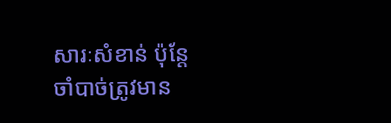សារៈសំខាន់ ប៉ុន្តែចាំបាច់ត្រូវមាន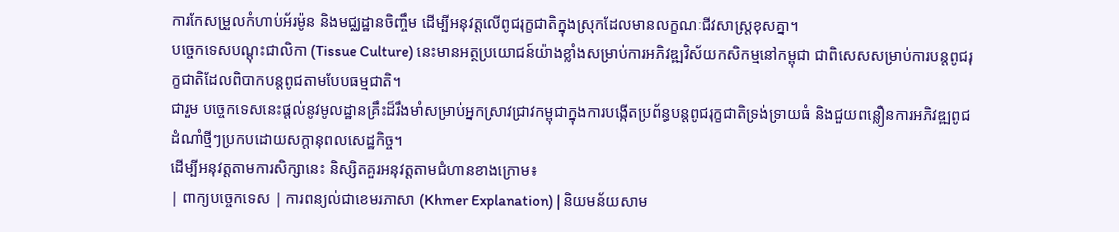ការកែសម្រួលកំហាប់អ័រម៉ូន និងមជ្ឈដ្ឋានចិញ្ចឹម ដើម្បីអនុវត្តលើពូជរុក្ខជាតិក្នុងស្រុកដែលមានលក្ខណៈជីវសាស្រ្តខុសគ្នា។
បច្ចេកទេសបណ្តុះជាលិកា (Tissue Culture) នេះមានអត្ថប្រយោជន៍យ៉ាងខ្លាំងសម្រាប់ការអភិវឌ្ឍវិស័យកសិកម្មនៅកម្ពុជា ជាពិសេសសម្រាប់ការបន្តពូជរុក្ខជាតិដែលពិបាកបន្តពូជតាមបែបធម្មជាតិ។
ជារួម បច្ចេកទេសនេះផ្តល់នូវមូលដ្ឋានគ្រឹះដ៏រឹងមាំសម្រាប់អ្នកស្រាវជ្រាវកម្ពុជាក្នុងការបង្កើតប្រព័ន្ធបន្តពូជរុក្ខជាតិទ្រង់ទ្រាយធំ និងជួយពន្លឿនការអភិវឌ្ឍពូជដំណាំថ្មីៗប្រកបដោយសក្តានុពលសេដ្ឋកិច្ច។
ដើម្បីអនុវត្តតាមការសិក្សានេះ និស្សិតគួរអនុវត្តតាមជំហានខាងក្រោម៖
| ពាក្យបច្ចេកទេស | ការពន្យល់ជាខេមរភាសា (Khmer Explanation) | និយមន័យសាម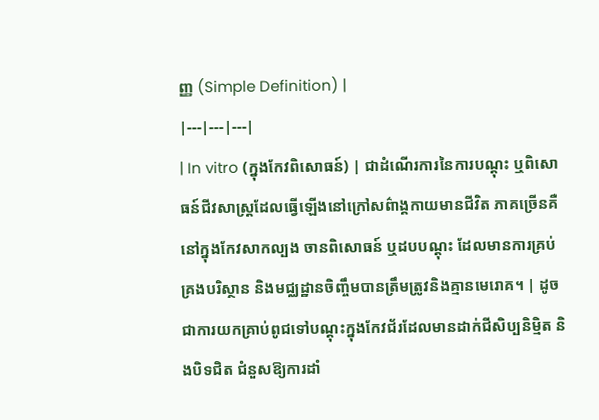ញ្ញ (Simple Definition) |
|---|---|---|
| In vitro (ក្នុងកែវពិសោធន៍) | ជាដំណើរការនៃការបណ្តុះ ឬពិសោធន៍ជីវសាស្រ្តដែលធ្វើឡើងនៅក្រៅសព៌ាង្គកាយមានជីវិត ភាគច្រើនគឺនៅក្នុងកែវសាកល្បង ចានពិសោធន៍ ឬដបបណ្តុះ ដែលមានការគ្រប់គ្រងបរិស្ថាន និងមជ្ឈដ្ឋានចិញ្ចឹមបានត្រឹមត្រូវនិងគ្មានមេរោគ។ | ដូចជាការយកគ្រាប់ពូជទៅបណ្តុះក្នុងកែវជ័រដែលមានដាក់ជីសិប្បនិម្មិត និងបិទជិត ជំនួសឱ្យការដាំ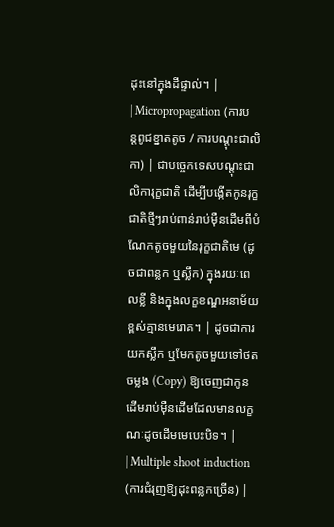ដុះនៅក្នុងដីផ្ទាល់។ |
| Micropropagation (ការបន្តពូជខ្នាតតូច / ការបណ្តុះជាលិកា) | ជាបច្ចេកទេសបណ្តុះជាលិការុក្ខជាតិ ដើម្បីបង្កើតកូនរុក្ខជាតិថ្មីៗរាប់ពាន់រាប់ម៉ឺនដើមពីបំណែកតូចមួយនៃរុក្ខជាតិមេ (ដូចជាពន្លក ឬស្លឹក) ក្នុងរយៈពេលខ្លី និងក្នុងលក្ខខណ្ឌអនាម័យខ្ពស់គ្មានមេរោគ។ | ដូចជាការយកស្លឹក ឬមែកតូចមួយទៅថតចម្លង (Copy) ឱ្យចេញជាកូនដើមរាប់ម៉ឺនដើមដែលមានលក្ខណៈដូចដើមមេបេះបិទ។ |
| Multiple shoot induction (ការជំរុញឱ្យដុះពន្លកច្រើន) |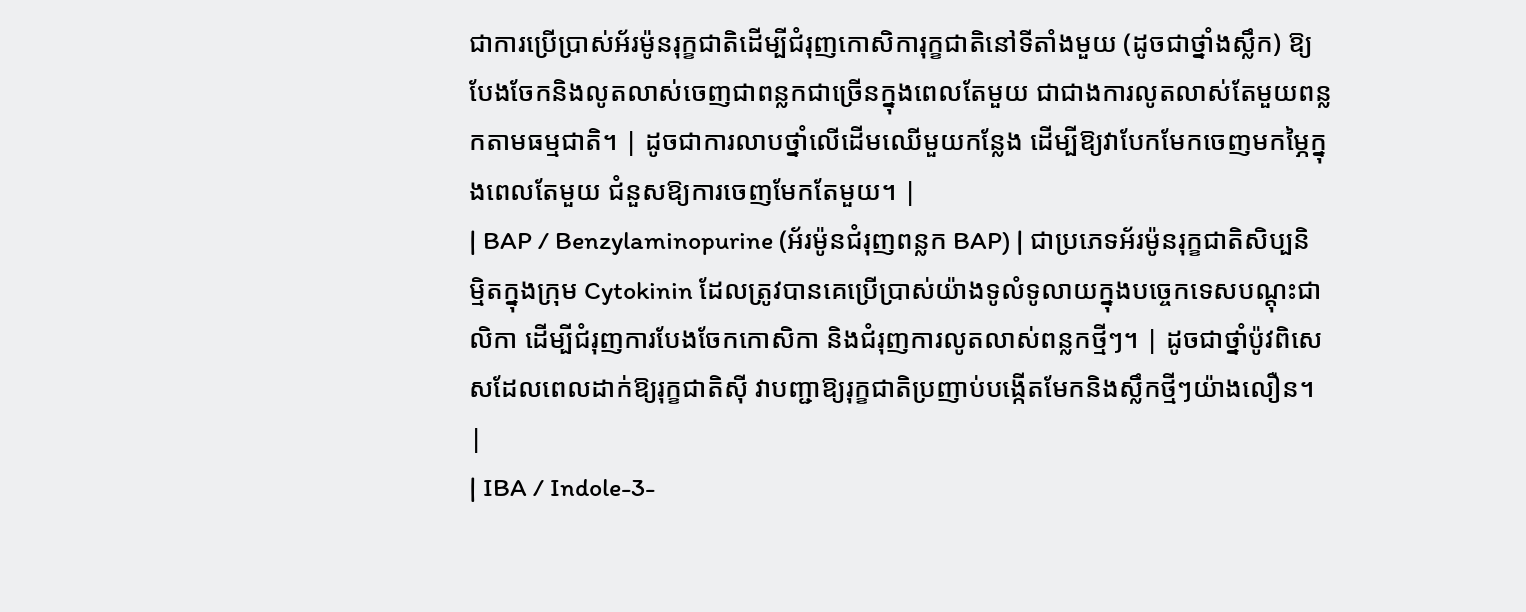ជាការប្រើប្រាស់អ័រម៉ូនរុក្ខជាតិដើម្បីជំរុញកោសិការុក្ខជាតិនៅទីតាំងមួយ (ដូចជាថ្នាំងស្លឹក) ឱ្យបែងចែកនិងលូតលាស់ចេញជាពន្លកជាច្រើនក្នុងពេលតែមួយ ជាជាងការលូតលាស់តែមួយពន្លកតាមធម្មជាតិ។ | ដូចជាការលាបថ្នាំលើដើមឈើមួយកន្លែង ដើម្បីឱ្យវាបែកមែកចេញមកម្ភៃក្នុងពេលតែមួយ ជំនួសឱ្យការចេញមែកតែមួយ។ |
| BAP / Benzylaminopurine (អ័រម៉ូនជំរុញពន្លក BAP) | ជាប្រភេទអ័រម៉ូនរុក្ខជាតិសិប្បនិម្មិតក្នុងក្រុម Cytokinin ដែលត្រូវបានគេប្រើប្រាស់យ៉ាងទូលំទូលាយក្នុងបច្ចេកទេសបណ្តុះជាលិកា ដើម្បីជំរុញការបែងចែកកោសិកា និងជំរុញការលូតលាស់ពន្លកថ្មីៗ។ | ដូចជាថ្នាំប៉ូវពិសេសដែលពេលដាក់ឱ្យរុក្ខជាតិស៊ី វាបញ្ជាឱ្យរុក្ខជាតិប្រញាប់បង្កើតមែកនិងស្លឹកថ្មីៗយ៉ាងលឿន។ |
| IBA / Indole-3-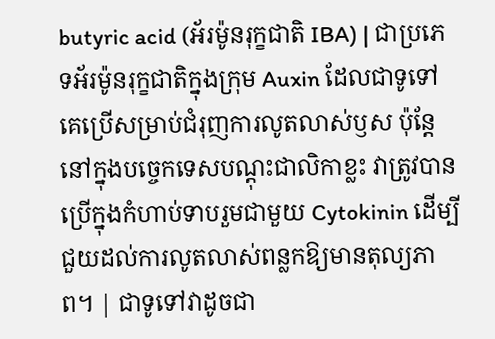butyric acid (អ័រម៉ូនរុក្ខជាតិ IBA) | ជាប្រភេទអ័រម៉ូនរុក្ខជាតិក្នុងក្រុម Auxin ដែលជាទូទៅគេប្រើសម្រាប់ជំរុញការលូតលាស់ឫស ប៉ុន្តែនៅក្នុងបច្ចេកទេសបណ្តុះជាលិកាខ្លះ វាត្រូវបានប្រើក្នុងកំហាប់ទាបរួមជាមួយ Cytokinin ដើម្បីជួយដល់ការលូតលាស់ពន្លកឱ្យមានតុល្យភាព។ | ជាទូទៅវាដូចជា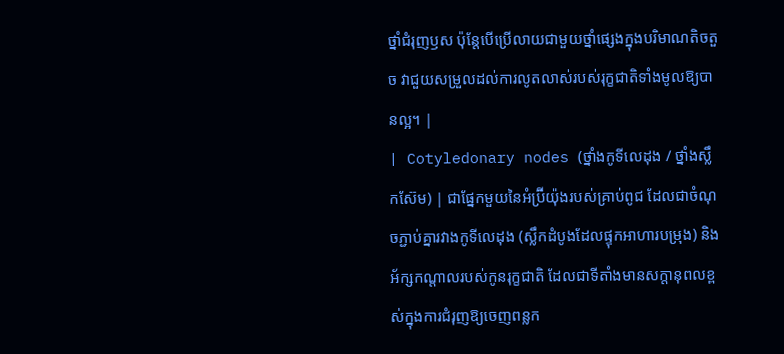ថ្នាំជំរុញឫស ប៉ុន្តែបើប្រើលាយជាមួយថ្នាំផ្សេងក្នុងបរិមាណតិចតួច វាជួយសម្រួលដល់ការលូតលាស់របស់រុក្ខជាតិទាំងមូលឱ្យបានល្អ។ |
| Cotyledonary nodes (ថ្នាំងកូទីលេដុង / ថ្នាំងស្លឹកស៊ែម) | ជាផ្នែកមួយនៃអំប្រ៊ីយ៉ុងរបស់គ្រាប់ពូជ ដែលជាចំណុចភ្ជាប់គ្នារវាងកូទីលេដុង (ស្លឹកដំបូងដែលផ្ទុកអាហារបម្រុង) និងអ័ក្សកណ្តាលរបស់កូនរុក្ខជាតិ ដែលជាទីតាំងមានសក្តានុពលខ្ពស់ក្នុងការជំរុញឱ្យចេញពន្លក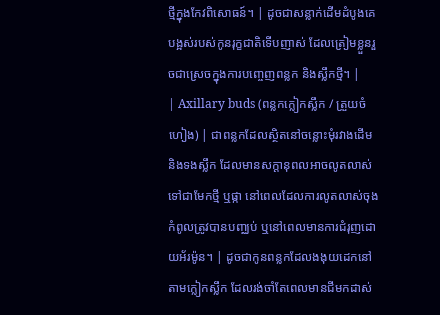ថ្មីក្នុងកែវពិសោធន៍។ | ដូចជាសន្លាក់ដើមដំបូងគេបង្អស់របស់កូនរុក្ខជាតិទើបញាស់ ដែលត្រៀមខ្លួនរួចជាស្រេចក្នុងការបញ្ចេញពន្លក និងស្លឹកថ្មី។ |
| Axillary buds (ពន្លកក្លៀកស្លឹក / ត្រួយចំហៀង) | ជាពន្លកដែលស្ថិតនៅចន្លោះមុំរវាងដើម និងទងស្លឹក ដែលមានសក្តានុពលអាចលូតលាស់ទៅជាមែកថ្មី ឬផ្កា នៅពេលដែលការលូតលាស់ចុងកំពូលត្រូវបានបញ្ឈប់ ឬនៅពេលមានការជំរុញដោយអ័រម៉ូន។ | ដូចជាកូនពន្លកដែលងងុយដេកនៅតាមក្លៀកស្លឹក ដែលរង់ចាំតែពេលមានជីមកដាស់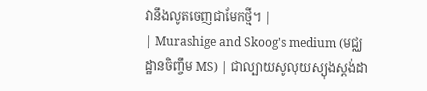វានឹងលូតចេញជាមែកថ្មី។ |
| Murashige and Skoog's medium (មជ្ឈដ្ឋានចិញ្ចឹម MS) | ជាល្បាយសូលុយស្យុងស្តង់ដា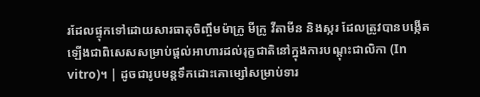រដែលផ្ទុកទៅដោយសារធាតុចិញ្ចឹមម៉ាក្រូ មីក្រូ វីតាមីន និងស្ករ ដែលត្រូវបានបង្កើតឡើងជាពិសេសសម្រាប់ផ្តល់អាហារដល់រុក្ខជាតិនៅក្នុងការបណ្តុះជាលិកា (In vitro)។ | ដូចជារូបមន្តទឹកដោះគោម្សៅសម្រាប់ទារ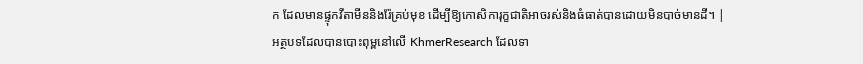ក ដែលមានផ្ទុកវីតាមីននិងរ៉ែគ្រប់មុខ ដើម្បីឱ្យកោសិការុក្ខជាតិអាចរស់និងធំធាត់បានដោយមិនបាច់មានដី។ |
អត្ថបទដែលបានបោះពុម្ពនៅលើ KhmerResearch ដែលទា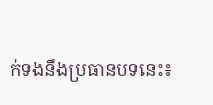ក់ទងនឹងប្រធានបទនេះ៖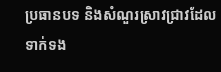ប្រធានបទ និងសំណួរស្រាវជ្រាវដែលទាក់ទង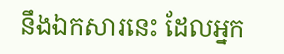នឹងឯកសារនេះ ដែលអ្នក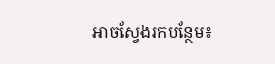អាចស្វែងរកបន្ថែម៖